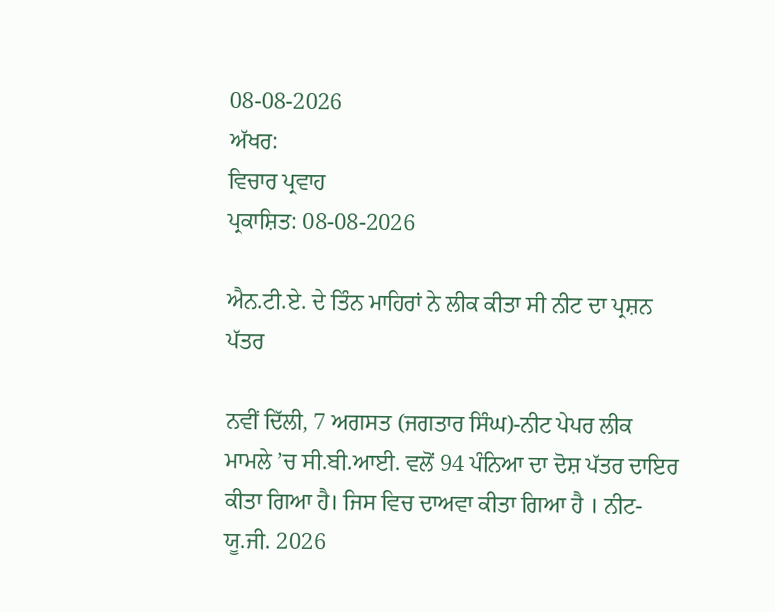08-08-2026
ਅੱਖਰ:
ਵਿਚਾਰ ਪ੍ਰਵਾਹ
ਪ੍ਰਕਾਸ਼ਿਤ: 08-08-2026

ਐਨ.ਟੀ.ਏ. ਦੇ ਤਿੰਨ ਮਾਹਿਰਾਂ ਨੇ ਲੀਕ ਕੀਤਾ ਸੀ ਨੀਟ ਦਾ ਪ੍ਰਸ਼ਨ ਪੱਤਰ

ਨਵੀਂ ਦਿੱਲੀ, 7 ਅਗਸਤ (ਜਗਤਾਰ ਸਿੰਘ)-ਨੀਟ ਪੇਪਰ ਲੀਕ ਮਾਮਲੇ ’ਚ ਸੀ.ਬੀ.ਆਈ. ਵਲੋਂ 94 ਪੰਨਿਆ ਦਾ ਦੋਸ਼ ਪੱਤਰ ਦਾਇਰ ਕੀਤਾ ਗਿਆ ਹੈ। ਜਿਸ ਵਿਚ ਦਾਅਵਾ ਕੀਤਾ ਗਿਆ ਹੈ । ਨੀਟ-ਯੂ.ਜੀ. 2026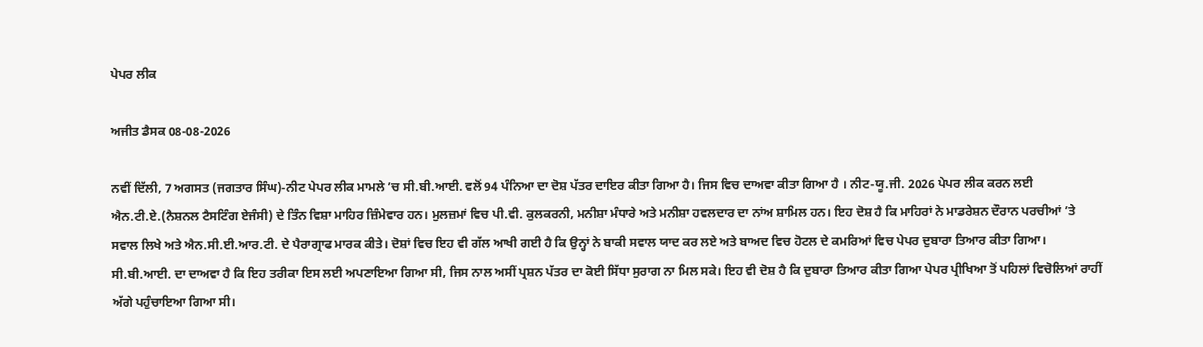ਪੇਪਰ ਲੀਕ

ਅਜੀਤ ਡੈਸਕ 08-08-2026

ਨਵੀਂ ਦਿੱਲੀ, 7 ਅਗਸਤ (ਜਗਤਾਰ ਸਿੰਘ)-ਨੀਟ ਪੇਪਰ ਲੀਕ ਮਾਮਲੇ ’ਚ ਸੀ.ਬੀ.ਆਈ. ਵਲੋਂ 94 ਪੰਨਿਆ ਦਾ ਦੋਸ਼ ਪੱਤਰ ਦਾਇਰ ਕੀਤਾ ਗਿਆ ਹੈ। ਜਿਸ ਵਿਚ ਦਾਅਵਾ ਕੀਤਾ ਗਿਆ ਹੈ । ਨੀਟ-ਯੂ.ਜੀ. 2026 ਪੇਪਰ ਲੀਕ ਕਰਨ ਲਈ ਐਨ.ਟੀ.ਏ.(ਨੈਸ਼ਨਲ ਟੈਸਟਿੰਗ ਏਜੰਸੀ) ਦੇ ਤਿੰਨ ਵਿਸ਼ਾ ਮਾਹਿਰ ਜ਼ਿੰਮੇਵਾਰ ਹਨ। ਮੁਲਜ਼ਮਾਂ ਵਿਚ ਪੀ.ਵੀ. ਕੁਲਕਰਨੀ, ਮਨੀਸ਼ਾ ਮੰਧਾਰੇ ਅਤੇ ਮਨੀਸ਼ਾ ਹਵਲਦਾਰ ਦਾ ਨਾਂਅ ਸ਼ਾਮਿਲ ਹਨ। ਇਹ ਦੋਸ਼ ਹੈ ਕਿ ਮਾਹਿਰਾਂ ਨੇ ਮਾਡਰੇਸ਼ਨ ਦੌਰਾਨ ਪਰਚੀਆਂ ’ਤੇ ਸਵਾਲ ਲਿਖੇ ਅਤੇ ਐਨ.ਸੀ.ਈ.ਆਰ.ਟੀ. ਦੇ ਪੈਰਾਗ੍ਰਾਫ ਮਾਰਕ ਕੀਤੇ। ਦੋਸ਼ਾਂ ਵਿਚ ਇਹ ਵੀ ਗੱਲ ਆਖੀ ਗਈ ਹੈ ਕਿ ਉਨ੍ਹਾਂ ਨੇ ਬਾਕੀ ਸਵਾਲ ਯਾਦ ਕਰ ਲਏ ਅਤੇ ਬਾਅਦ ਵਿਚ ਹੋਟਲ ਦੇ ਕਮਰਿਆਂ ਵਿਚ ਪੇਪਰ ਦੁਬਾਰਾ ਤਿਆਰ ਕੀਤਾ ਗਿਆ। ਸੀ.ਬੀ.ਆਈ. ਦਾ ਦਾਅਵਾ ਹੈ ਕਿ ਇਹ ਤਰੀਕਾ ਇਸ ਲਈ ਅਪਣਾਇਆ ਗਿਆ ਸੀ, ਜਿਸ ਨਾਲ ਅਸੀਂ ਪ੍ਰਸ਼ਨ ਪੱਤਰ ਦਾ ਕੋਈ ਸਿੱਧਾ ਸੁਰਾਗ ਨਾ ਮਿਲ ਸਕੇ। ਇਹ ਵੀ ਦੋਸ਼ ਹੈ ਕਿ ਦੁਬਾਰਾ ਤਿਆਰ ਕੀਤਾ ਗਿਆ ਪੇਪਰ ਪ੍ਰੀਖਿਆ ਤੋਂ ਪਹਿਲਾਂ ਵਿਚੋਲਿਆਂ ਰਾਹੀਂ ਅੱਗੇ ਪਹੁੰਚਾਇਆ ਗਿਆ ਸੀ।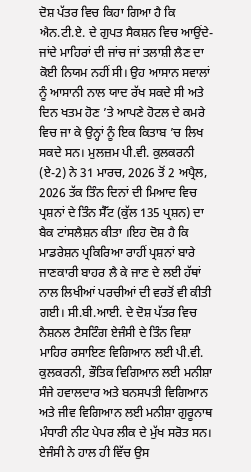ਦੋਸ਼ ਪੱਤਰ ਵਿਚ ਕਿਹਾ ਗਿਆ ਹੈ ਕਿ ਐਨ.ਟੀ.ਏ. ਦੇ ਗੁਪਤ ਸੈਕਸ਼ਨ ਵਿਚ ਆਉਂਦੇ-ਜਾਂਦੇ ਮਾਹਿਰਾਂ ਦੀ ਜਾਂਚ ਜਾਂ ਤਲਾਸ਼ੀ ਲੈਣ ਦਾ ਕੋਈ ਨਿਯਮ ਨਹੀਂ ਸੀ। ਉਹ ਆਸਾਨ ਸਵਾਲਾਂ ਨੂੰ ਆਸਾਨੀ ਨਾਲ ਯਾਦ ਰੱਖ ਸਕਦੇ ਸੀ ਅਤੇ ਦਿਨ ਖਤਮ ਹੋਣ ’ਤੇ ਆਪਣੇ ਹੋਟਲ ਦੇ ਕਮਰੇ ਵਿਚ ਜਾ ਕੇ ਉਨ੍ਹਾਂ ਨੂੰ ਇਕ ਕਿਤਾਬ ’ਚ ਲਿਖ ਸਕਦੇ ਸਨ। ਮੁਲਜ਼ਮ ਪੀ.ਵੀ. ਕੁਲਕਰਨੀ (ਏ-2) ਨੇ 31 ਮਾਰਚ, 2026 ਤੋਂ 2 ਅਪ੍ਰੈਲ, 2026 ਤੱਕ ਤਿੰਨ ਦਿਨਾਂ ਦੀ ਮਿਆਦ ਵਿਚ ਪ੍ਰਸ਼ਨਾਂ ਦੇ ਤਿੰਨ ਸੈੱਟ (ਕੁੱਲ 135 ਪ੍ਰਸ਼ਨ) ਦਾ ਬੈਕ ਟਾਂਸਲੈਸ਼ਨ ਕੀਤਾ ।ਇਹ ਦੋਸ਼ ਹੈ ਕਿ ਮਾਡਰੇਸ਼ਨ ਪ੍ਰਕਿਰਿਆ ਰਾਹੀਂ ਪ੍ਰਸ਼ਨਾਂ ਬਾਰੇ ਜਾਣਕਾਰੀ ਬਾਹਰ ਲੈ ਕੇ ਜਾਣ ਦੇ ਲਈ ਹੱਥਾਂ ਨਾਲ ਲਿਖੀਆਂ ਪਰਚੀਆਂ ਦੀ ਵਰਤੋਂ ਵੀ ਕੀਤੀ ਗਈ। ਸੀ.ਬੀ.ਆਈ. ਦੇ ਦੋਸ਼ ਪੱਤਰ ਵਿਚ ਨੈਸ਼ਨਲ ਟੈਸਟਿੰਗ ਏਜੰਸੀ ਦੇ ਤਿੰਨ ਵਿਸ਼ਾ ਮਾਹਿਰ ਰਸਾਇਣ ਵਿਗਿਆਨ ਲਈ ਪੀ.ਵੀ. ਕੁਲਕਰਨੀ, ਭੌਤਿਕ ਵਿਗਿਆਨ ਲਈ ਮਨੀਸ਼ਾ ਸੰਜੇ ਹਵਾਲਦਾਰ ਅਤੇ ਬਨਸਪਤੀ ਵਿਗਿਆਨ ਅਤੇ ਜੀਵ ਵਿਗਿਆਨ ਲਈ ਮਨੀਸ਼ਾ ਗੁਰੂਨਾਥ ਮੰਧਾਰੀ ਨੀਟ ਪੇਪਰ ਲੀਕ ਦੇ ਮੁੱਖ ਸਰੋਤ ਸਨ। ਏਜੰਸੀ ਨੇ ਹਾਲ ਹੀ ਵਿੱਚ ਉਸ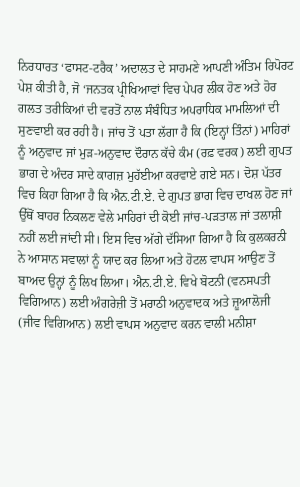ਨਿਰਧਾਰਤ ‘ਫਾਸਟ-ਟਰੈਕ’ ਅਦਾਲਤ ਦੇ ਸਾਹਮਣੇ ਆਪਣੀ ਅੰਤਿਮ ਰਿਪੋਰਟ ਪੇਸ਼ ਕੀਤੀ ਹੈ, ਜੋ ‘ਜਨਤਕ ਪ੍ਰੀਖਿਆਵਾਂ ਵਿਚ ਪੇਪਰ ਲੀਕ ਹੋਣ ਅਤੇ ਹੋਰ ਗਲਤ ਤਰੀਕਿਆਂ ਦੀ ਵਰਤੋਂ ਨਾਲ ਸੰਬੰਧਿਤ ਅਪਰਾਧਿਕ ਮਾਮਲਿਆਂ ਦੀ ਸੁਣਵਾਈ ਕਰ ਰਹੀ ਹੈ। ਜਾਂਚ ਤੋਂ ਪਤਾ ਲੱਗਾ ਹੈ ਕਿ (ਇਨ੍ਹਾਂ ਤਿੰਨਾਂ) ਮਾਹਿਰਾਂ ਨੂੰ ਅਨੁਵਾਦ ਜਾਂ ਮੁੜ-ਅਨੁਵਾਦ ਦੌਰਾਨ ਕੱਚੇ ਕੰਮ (ਰਫ਼ ਵਰਕ) ਲਈ ਗੁਪਤ ਭਾਗ ਦੇ ਅੰਦਰ ਸਾਦੇ ਕਾਗਜ਼ ਮੁਹੱਈਆ ਕਰਵਾਏ ਗਏ ਸਨ। ਦੋਸ਼ ਪੱਤਰ ਵਿਚ ਕਿਹਾ ਗਿਆ ਹੈ ਕਿ ਐਨ.ਟੀ.ਏ. ਦੇ ਗੁਪਤ ਭਾਗ ਵਿਚ ਦਾਖਲ ਹੋਣ ਜਾਂ ਉੱਥੋਂ ਬਾਹਰ ਨਿਕਲਣ ਵੇਲੇ ਮਾਹਿਰਾਂ ਦੀ ਕੋਈ ਜਾਂਚ-ਪੜਤਾਲ ਜਾਂ ਤਲਾਸ਼ੀ ਨਹੀਂ ਲਈ ਜਾਂਦੀ ਸੀ। ਇਸ ਵਿਚ ਅੱਗੇ ਦੱਸਿਆ ਗਿਆ ਹੈ ਕਿ ਕੁਲਕਰਨੀ ਨੇ ਆਸਾਨ ਸਵਾਲਾਂ ਨੂੰ ਯਾਦ ਕਰ ਲਿਆ ਅਤੇ ਹੋਟਲ ਵਾਪਸ ਆਉਣ ਤੋਂ ਬਾਅਦ ਉਨ੍ਹਾਂ ਨੂੰ ਲਿਖ ਲਿਆ। ਐਨ.ਟੀ.ਏ. ਵਿਖੇ ਬੋਟਨੀ (ਵਨਸਪਤੀ ਵਿਗਿਆਨ) ਲਈ ਅੰਗਰੇਜ਼ੀ ਤੋਂ ਮਰਾਠੀ ਅਨੁਵਾਦਕ ਅਤੇ ਜ਼ੂਆਲੋਜੀ (ਜੀਵ ਵਿਗਿਆਨ) ਲਈ ਵਾਪਸ ਅਨੁਵਾਦ ਕਰਨ ਵਾਲੀ ਮਨੀਸ਼ਾ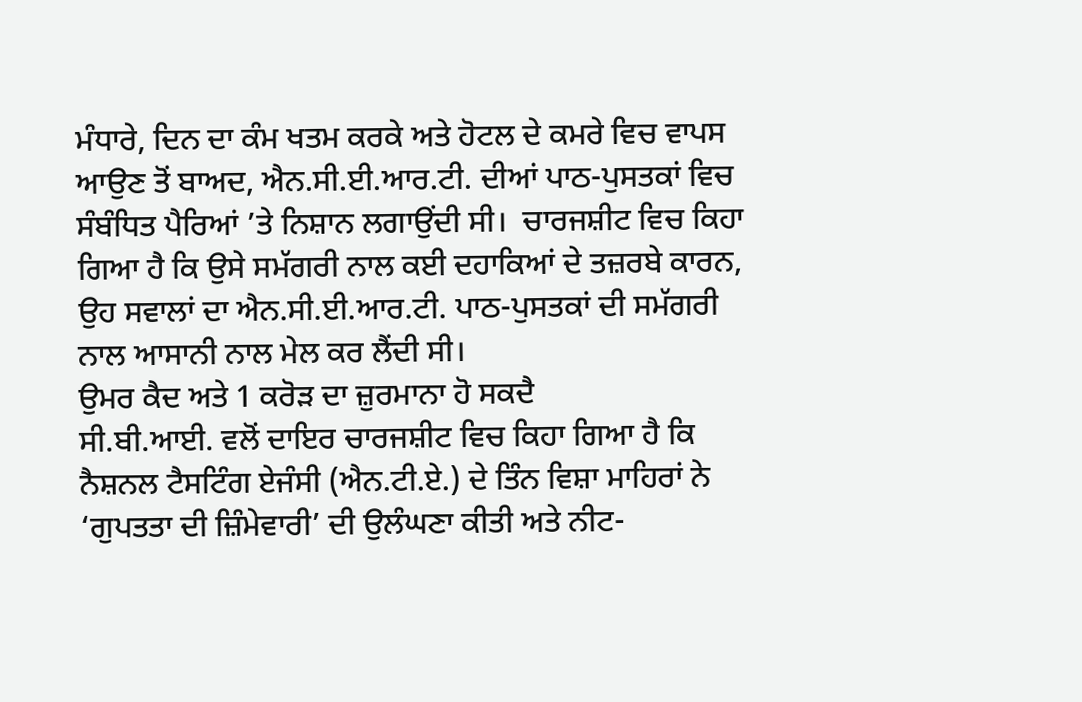ਮੰਧਾਰੇ, ਦਿਨ ਦਾ ਕੰਮ ਖਤਮ ਕਰਕੇ ਅਤੇ ਹੋਟਲ ਦੇ ਕਮਰੇ ਵਿਚ ਵਾਪਸ ਆਉਣ ਤੋਂ ਬਾਅਦ, ਐਨ.ਸੀ.ਈ.ਆਰ.ਟੀ. ਦੀਆਂ ਪਾਠ-ਪੁਸਤਕਾਂ ਵਿਚ ਸੰਬੰਧਿਤ ਪੈਰਿਆਂ ’ਤੇ ਨਿਸ਼ਾਨ ਲਗਾਉਂਦੀ ਸੀ।  ਚਾਰਜਸ਼ੀਟ ਵਿਚ ਕਿਹਾ ਗਿਆ ਹੈ ਕਿ ਉਸੇ ਸਮੱਗਰੀ ਨਾਲ ਕਈ ਦਹਾਕਿਆਂ ਦੇ ਤਜ਼ਰਬੇ ਕਾਰਨ, ਉਹ ਸਵਾਲਾਂ ਦਾ ਐਨ.ਸੀ.ਈ.ਆਰ.ਟੀ. ਪਾਠ-ਪੁਸਤਕਾਂ ਦੀ ਸਮੱਗਰੀ ਨਾਲ ਆਸਾਨੀ ਨਾਲ ਮੇਲ ਕਰ ਲੈਂਦੀ ਸੀ।
ਉਮਰ ਕੈਦ ਅਤੇ 1 ਕਰੋਡ਼ ਦਾ ਜ਼ੁਰਮਾਨਾ ਹੋ ਸਕਦੈ
ਸੀ.ਬੀ.ਆਈ. ਵਲੋਂ ਦਾਇਰ ਚਾਰਜਸ਼ੀਟ ਵਿਚ ਕਿਹਾ ਗਿਆ ਹੈ ਕਿ ਨੈਸ਼ਨਲ ਟੈਸਟਿੰਗ ਏਜੰਸੀ (ਐਨ.ਟੀ.ਏ.) ਦੇ ਤਿੰਨ ਵਿਸ਼ਾ ਮਾਹਿਰਾਂ ਨੇ ‘ਗੁਪਤਤਾ ਦੀ ਜ਼ਿੰਮੇਵਾਰੀ’ ਦੀ ਉਲੰਘਣਾ ਕੀਤੀ ਅਤੇ ਨੀਟ-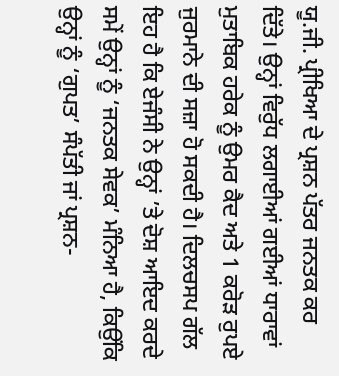ਯੂ.ਜੀ. ਪ੍ਰੀਖਿਆ ਦੇ ਪ੍ਰਸ਼ਨ ਪੱਤਰ ਜਨਤਕ ਕਰ ਦਿੱਤੇ। ਉਨ੍ਹਾਂ ਵਿਰੁੱਧ ਲਗਾਈਆਂ ਗਈਆਂ ਧਾਰਾਵਾਂ ਮੁਤਾਬਿਕ ਹਰੇਕ ਨੂੰ ਉਮਰ ਕੈਦ ਅਤੇ 1 ਕਰੋੜ ਰੁਪਏ ਜੁਰਮਾਨੇ ਦੀ ਸਜ਼ਾ ਹੋ ਸਕਦੀ ਹੈ। ਦਿਲਚਸਪ ਗੱਲ ਇਹ ਹੈ ਕਿ ਏਜੰਸੀ ਨੇ ਉਨ੍ਹਾਂ ’ਤੇ ਦੋਸ਼ ਆਇਦ ਕਰਦੇ ਸਮੇਂ ਉਨ੍ਹਾਂ ਨੂੰ ‘ਜਨਤਕ ਸੇਵਕ’ ਮੰਨਿਆ ਹੈ, ਕਿਉਂਕਿ ਉਨ੍ਹਾਂ ਨੂੰ ‘ਗੁਪਤ’ ਸੰਪੱਤੀ ਜਾਂ ਪ੍ਰਸ਼ਨ-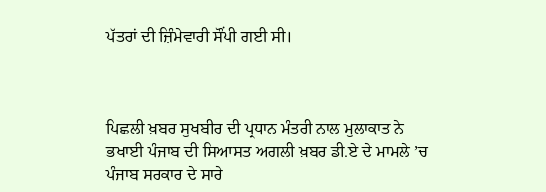ਪੱਤਰਾਂ ਦੀ ਜ਼ਿੰਮੇਵਾਰੀ ਸੌਂਪੀ ਗਈ ਸੀ।



ਪਿਛਲੀ ਖ਼ਬਰ ਸੁਖਬੀਰ ਦੀ ਪ੍ਰਧਾਨ ਮੰਤਰੀ ਨਾਲ ਮੁਲਾਕਾਤ ਨੇ ਭਖਾਈ ਪੰਜਾਬ ਦੀ ਸਿਆਸਤ ਅਗਲੀ ਖ਼ਬਰ ਡੀ.ਏ ਦੇ ਮਾਮਲੇ ’ਚ ਪੰਜਾਬ ਸਰਕਾਰ ਦੇ ਸਾਰੇ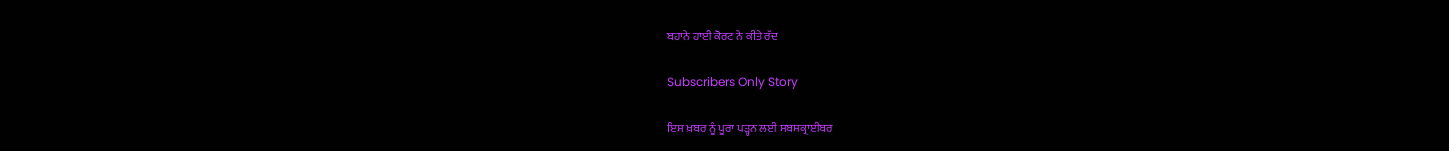ਬਹਾਨੇ ਹਾਈ ਕੋਰਟ ਨੇ ਕੀਤੇ ਰੱਦ

Subscribers Only Story

ਇਸ ਖ਼ਬਰ ਨੂੰ ਪੂਰਾ ਪੜ੍ਹਨ ਲਈ ਸਬਸਕ੍ਰਾਈਬਰ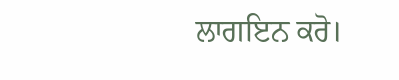ਲਾਗਇਨ ਕਰੋ।